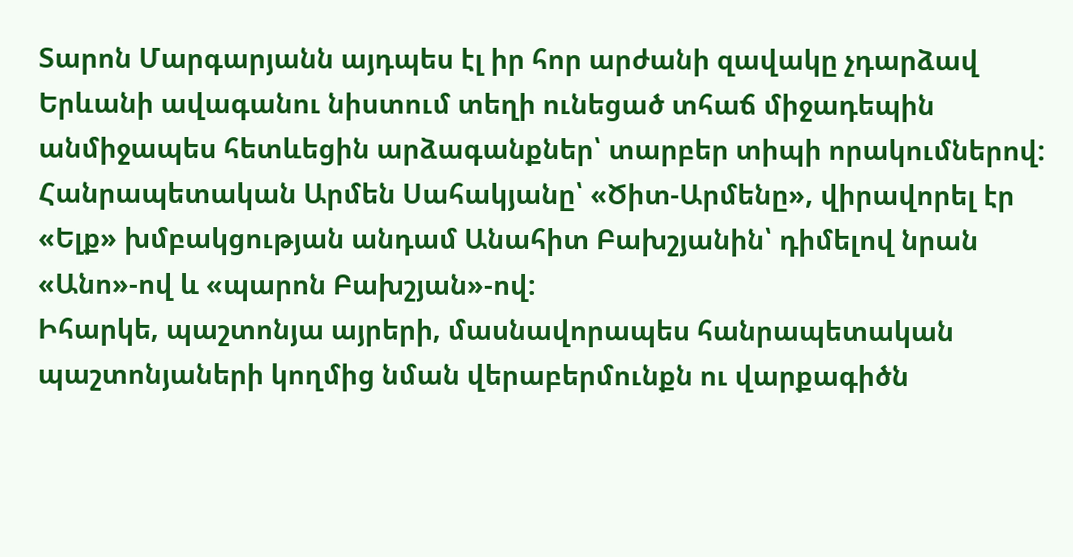Տարոն Մարգարյանն այդպես էլ իր հոր արժանի զավակը չդարձավ
Երևանի ավագանու նիստում տեղի ունեցած տհաճ միջադեպին անմիջապես հետևեցին արձագանքներ՝ տարբեր տիպի որակումներով:
Հանրապետական Արմեն Սահակյանը՝ «Ծիտ-Արմենը», վիրավորել էր «Ելք» խմբակցության անդամ Անահիտ Բախշյանին՝ դիմելով նրան «Անո»-ով և «պարոն Բախշյան»-ով:
Իհարկե, պաշտոնյա այրերի, մասնավորապես հանրապետական պաշտոնյաների կողմից նման վերաբերմունքն ու վարքագիծն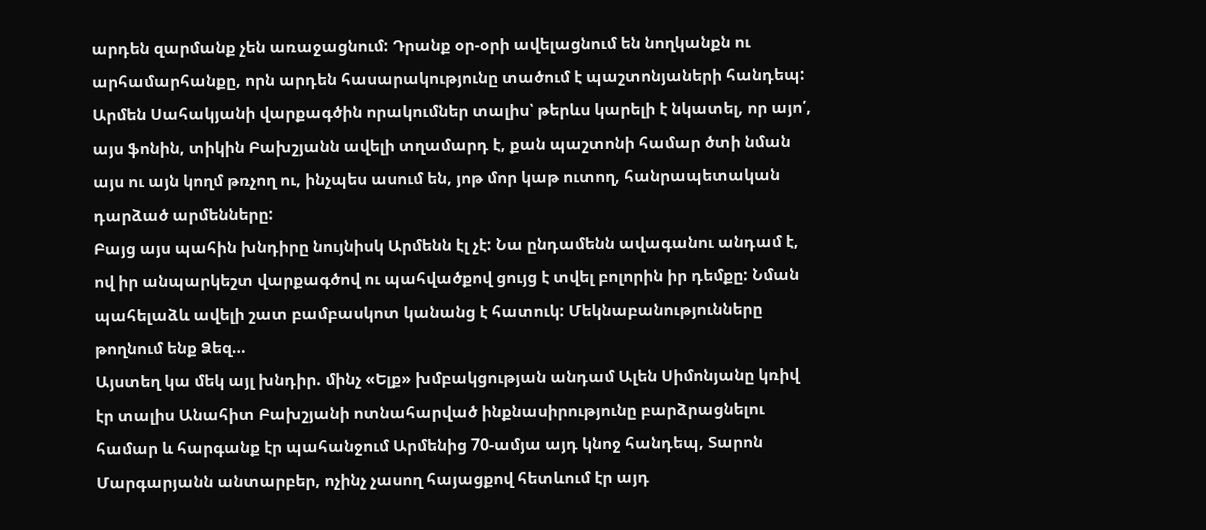արդեն զարմանք չեն առաջացնում: Դրանք օր-օրի ավելացնում են նողկանքն ու արհամարհանքը, որն արդեն հասարակությունը տածում է պաշտոնյաների հանդեպ:
Արմեն Սահակյանի վարքագծին որակումներ տալիս՝ թերևս կարելի է նկատել, որ այո՛, այս ֆոնին, տիկին Բախշյանն ավելի տղամարդ է, քան պաշտոնի համար ծտի նման այս ու այն կողմ թռչող ու, ինչպես ասում են, յոթ մոր կաթ ուտող, հանրապետական դարձած արմենները:
Բայց այս պահին խնդիրը նույնիսկ Արմենն էլ չէ: Նա ընդամենն ավագանու անդամ է, ով իր անպարկեշտ վարքագծով ու պահվածքով ցույց է տվել բոլորին իր դեմքը: Նման պահելաձև ավելի շատ բամբասկոտ կանանց է հատուկ: Մեկնաբանությունները թողնում ենք Ձեզ…
Այստեղ կա մեկ այլ խնդիր. մինչ «Ելք» խմբակցության անդամ Ալեն Սիմոնյանը կռիվ էր տալիս Անահիտ Բախշյանի ոտնահարված ինքնասիրությունը բարձրացնելու համար և հարգանք էր պահանջում Արմենից 70-ամյա այդ կնոջ հանդեպ, Տարոն Մարգարյանն անտարբեր, ոչինչ չասող հայացքով հետևում էր այդ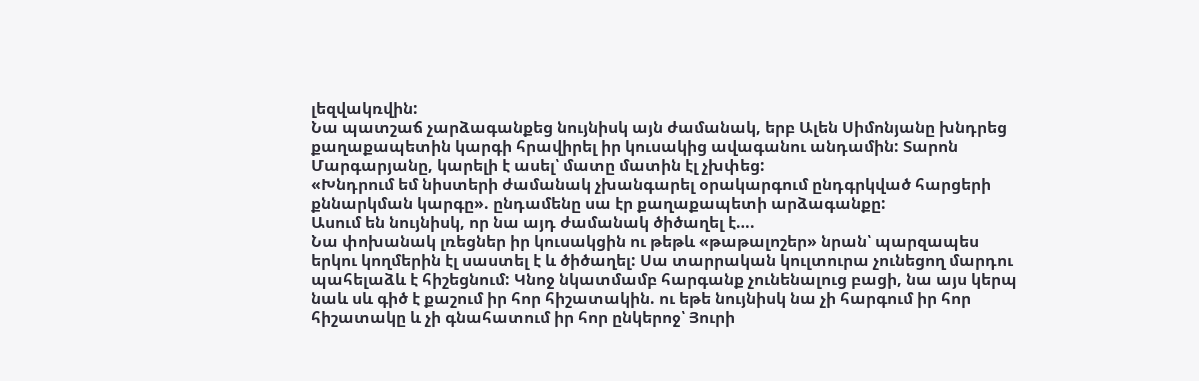լեզվակռվին:
Նա պատշաճ չարձագանքեց նույնիսկ այն ժամանակ, երբ Ալեն Սիմոնյանը խնդրեց քաղաքապետին կարգի հրավիրել իր կուսակից ավագանու անդամին: Տարոն Մարգարյանը, կարելի է ասել՝ մատը մատին էլ չխփեց:
«Խնդրում եմ նիստերի ժամանակ չխանգարել օրակարգում ընդգրկված հարցերի քննարկման կարգը». ընդամենը սա էր քաղաքապետի արձագանքը:
Ասում են նույնիսկ, որ նա այդ ժամանակ ծիծաղել է….
Նա փոխանակ լռեցներ իր կուսակցին ու թեթև «թաթալոշեր» նրան՝ պարզապես երկու կողմերին էլ սաստել է և ծիծաղել: Սա տարրական կուլտուրա չունեցող մարդու պահելաձև է հիշեցնում: Կնոջ նկատմամբ հարգանք չունենալուց բացի, նա այս կերպ նաև սև գիծ է քաշում իր հոր հիշատակին. ու եթե նույնիսկ նա չի հարգում իր հոր հիշատակը և չի գնահատում իր հոր ընկերոջ՝ Յուրի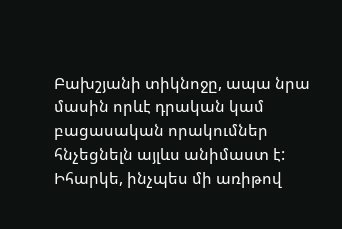Բախշյանի տիկնոջը, ապա նրա մասին որևէ դրական կամ բացասական որակումներ հնչեցնելն այլևս անիմաստ է:
Իհարկե, ինչպես մի առիթով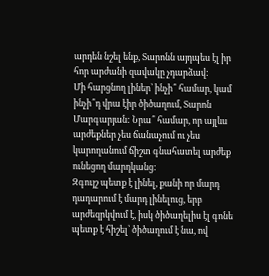արդեն նշել ենք, Տարոնն այդպես էլ իր հոր արժանի զավակը չդարձավ:
Մի հարցնող լիներ՝ ինչի՞ համար, կամ ինչի՞դ վրա էիր ծիծաղում, Տարոն Մարգարյան: Նրա՞ համար, որ այլևս արժեքներ չես ճանաչում ու չես կարողանում ճիշտ գնահատել արժեք ունեցող մարդկանց:
Զգույշ պետք է լինել, քանի որ մարդ դադարում է մարդ լինելուց, երբ արժեզրկվում է, իսկ ծիծաղելիս էլ գոնե պետք է հիշել՝ ծիծաղում է նա, ով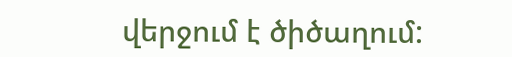վերջում է ծիծաղում: